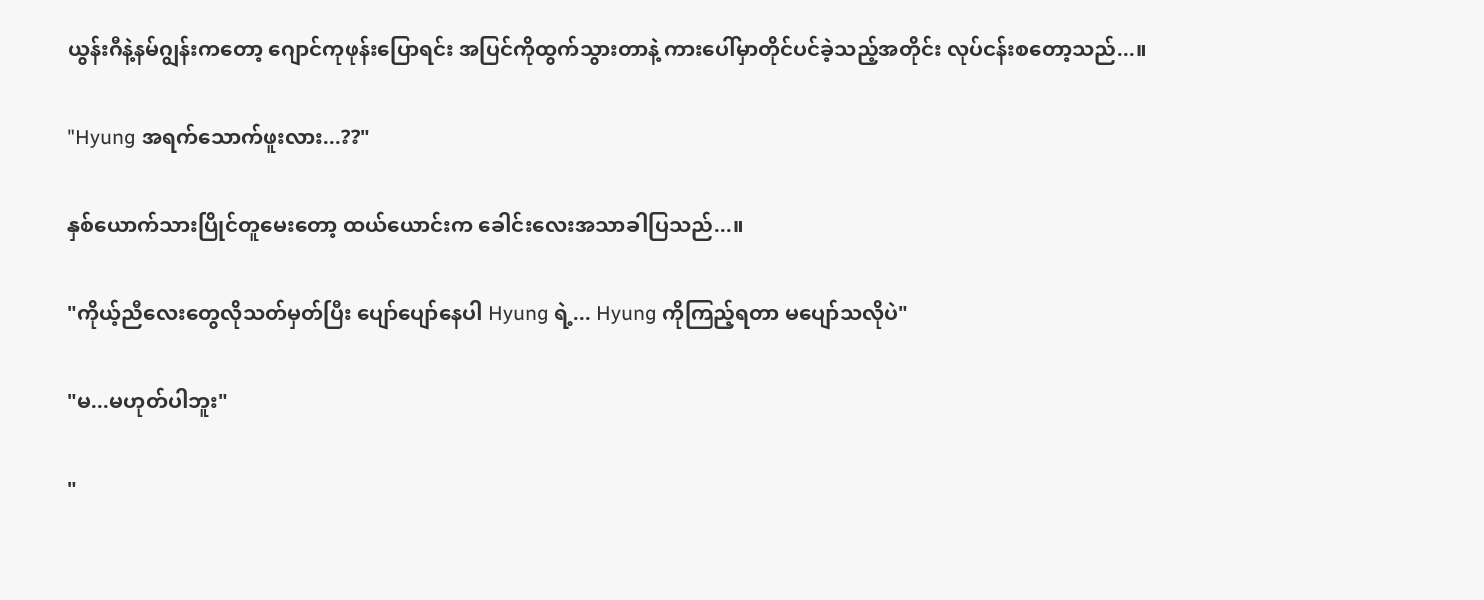ယွန်းဂီနဲ့နမ်ဂျွန်းကတော့ ဂျောင်ကုဖုန်းပြောရင်း အပြင်ကိုထွက်သွားတာနဲ့ ကားပေါ်မှာတိုင်ပင်ခဲ့သည့်အတိုင်း လုပ်ငန်းစတော့သည်...။

"Hyung အရက်သောက်ဖူးလား...??"

နှစ်ယောက်သားပြိုင်တူမေးတော့ ထယ်ယောင်းက ခေါင်းလေးအသာခါပြသည်...။

"ကိုယ့်ညီလေးတွေလိုသတ်မှတ်ပြီး ပျော်ပျော်နေပါ Hyung ရဲ့... Hyung ကိုကြည့်ရတာ မပျော်သလိုပဲ"

"မ...မဟုတ်ပါဘူး"

"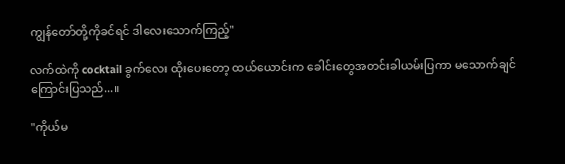ကျွန်တော်တို့ကိုခင်ရင် ဒါလေးသောက်ကြည့်"

လက်ထဲကို cocktail ခွက်လေး ထိုးပေးတော့ ထယ်ယောင်းက ခေါင်းတွေအတင်းခါယမ်းပြကာ မသောက်ချင်ကြောင်းပြသည်...။

"ကိုယ်မ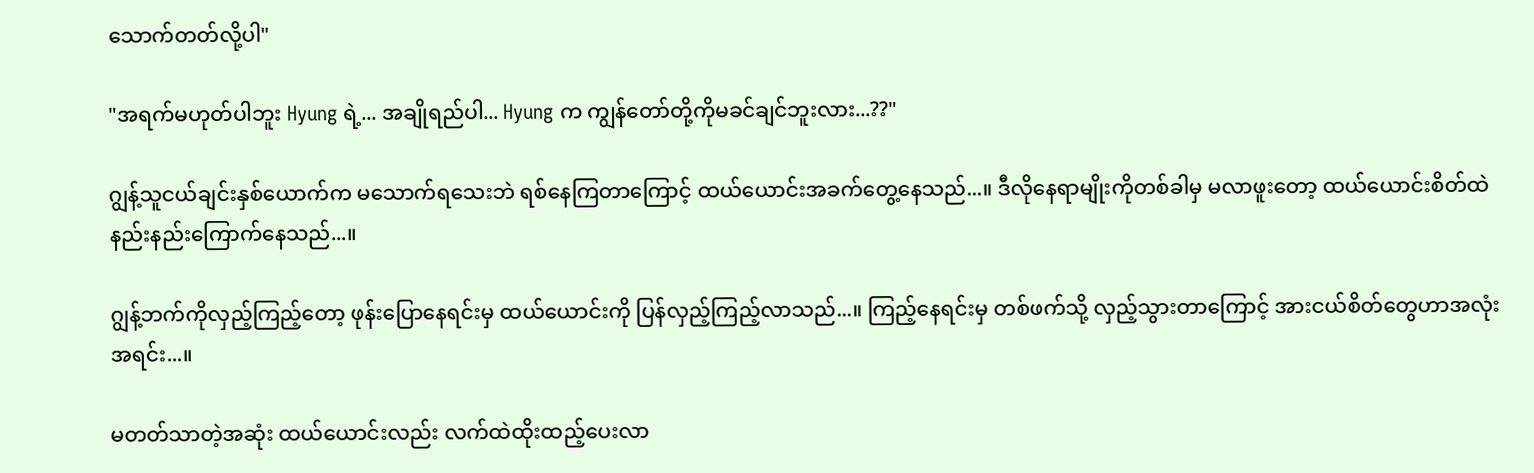သောက်တတ်လို့ပါ"

"အရက်မဟုတ်ပါဘူး Hyung ရဲ့... အချိုရည်ပါ... Hyung က ကျွန်တော်တို့ကိုမခင်ချင်ဘူးလား...??"

ဂျွန့်သူငယ်ချင်းနှစ်ယောက်က မသောက်ရသေးဘဲ ရစ်နေကြတာကြောင့် ထယ်ယောင်းအခက်တွေ့နေသည်...။ ဒီလိုနေရာမျိုးကိုတစ်ခါမှ မလာဖူးတော့ ထယ်ယောင်းစိတ်ထဲ နည်းနည်းကြောက်နေသည်...။

ဂျွန့်ဘက်ကိုလှည့်ကြည့်တော့ ဖုန်းပြောနေရင်းမှ ထယ်ယောင်းကို ပြန်လှည့်ကြည့်လာသည်...။ ကြည့်နေရင်းမှ တစ်ဖက်သို့ လှည့်သွားတာကြောင့် အားငယ်စိတ်တွေဟာအလုံးအရင်း...။

မတတ်သာတဲ့အဆုံး ထယ်ယောင်းလည်း လက်ထဲထိုးထည့်ပေးလာ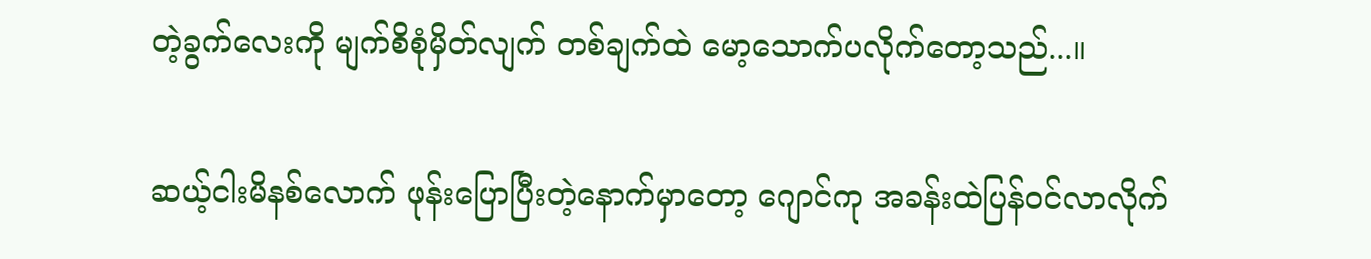တဲ့ခွက်လေးကို မျက်စိစုံမှိတ်လျက် တစ်ချက်ထဲ မော့သောက်ပလိုက်တော့သည်...။

ဆယ့်ငါးမိနစ်လောက် ဖုန်းပြောပြီးတဲ့နောက်မှာတော့ ဂျောင်ကု အခန်းထဲပြန်ဝင်လာလိုက်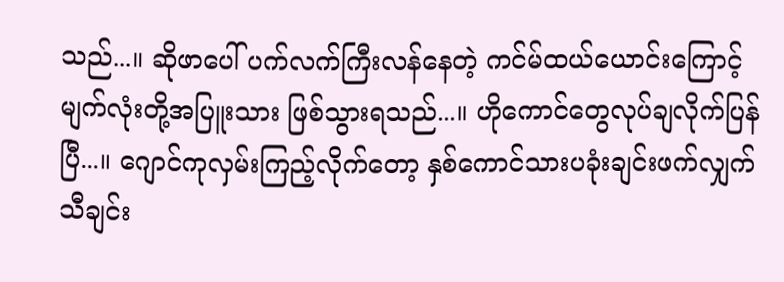သည်...။ ဆိုဖာပေါ် ပက်လက်ကြီးလန်နေတဲ့ ကင်မ်ထယ်ယောင်းကြောင့် မျက်လုံးတို့အပြူးသား ဖြစ်သွားရသည်...။ ဟိုကောင်တွေလုပ်ချလိုက်ပြန်ပြီ...။ ဂျောင်ကုလှမ်းကြည့်လိုက်တော့ နှစ်ကောင်သားပခုံးချင်းဖက်လျှက် သီချင်း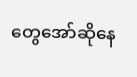တွေအော်ဆိုနေ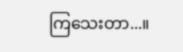ကြသေးတာ...။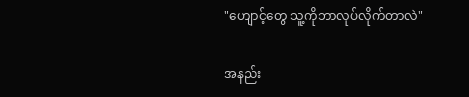"ဟျောင့်တွေ သူ့ကိုဘာလုပ်လိုက်တာလဲ"

အနည်း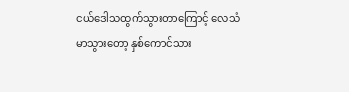ငယ်ဒေါသထွက်သွားတာကြောင့် လေသံမာသွားတော့ နှစ်ကောင်သား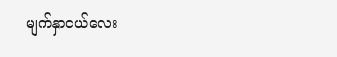မျက်နှာငယ်လေး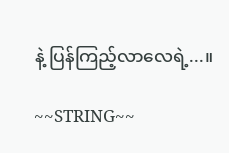နဲ့ ပြန်ကြည့်လာလေရဲ့...။

~~STRING~~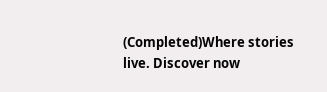(Completed)Where stories live. Discover now